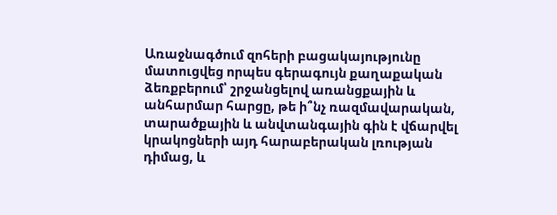Առաջնագծում զոհերի բացակայությունը մատուցվեց որպես գերագույն քաղաքական ձեռքբերում՝ շրջանցելով առանցքային և անհարմար հարցը, թե ի՞նչ ռազմավարական, տարածքային և անվտանգային գին է վճարվել կրակոցների այդ հարաբերական լռության դիմաց, և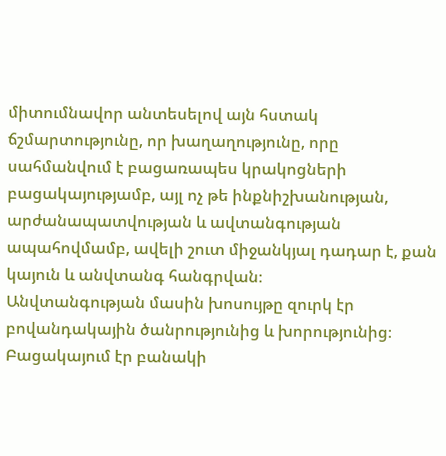միտումնավոր անտեսելով այն հստակ ճշմարտությունը, որ խաղաղությունը, որը սահմանվում է բացառապես կրակոցների բացակայությամբ, այլ ոչ թե ինքնիշխանության, արժանապատվության և ավտանգության ապահովմամբ, ավելի շուտ միջանկյալ դադար է, քան կայուն և անվտանգ հանգրվան։
Անվտանգության մասին խոսույթը զուրկ էր բովանդակային ծանրությունից և խորությունից։
Բացակայում էր բանակի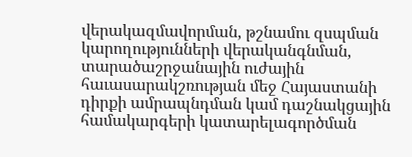վերակազմավորման, թշնամու զսպման կարողությունների վերականգնման, տարածաշրջանային ուժային հաւասարակշռության մեջ Հայաստանի դիրքի ամրապնդման կամ դաշնակցային համակարգերի կատարելագործման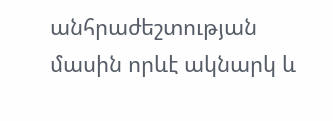անհրաժեշտության մասին որևէ ակնարկ և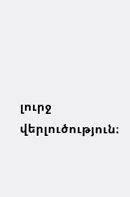լուրջ վերլուծություն։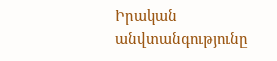Իրական անվտանգությունը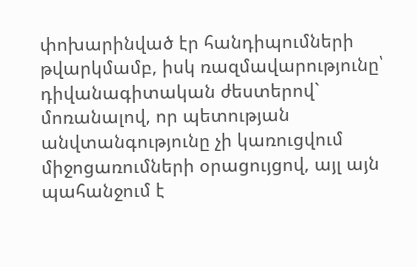փոխարինված էր հանդիպումների թվարկմամբ, իսկ ռազմավարությունը՝ դիվանագիտական ժեստերով` մոռանալով, որ պետության անվտանգությունը չի կառուցվում միջոցառումների օրացույցով, այլ այն պահանջում է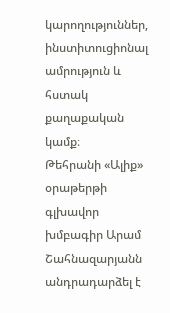կարողություններ, ինստիտուցիոնալ ամրություն և հստակ քաղաքական կամք։
Թեհրանի «Ալիք» օրաթերթի գլխավոր խմբագիր Արամ Շահնազարյանն անդրադարձել է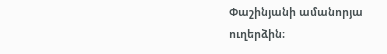Փաշինյանի ամանորյա ուղերձին։